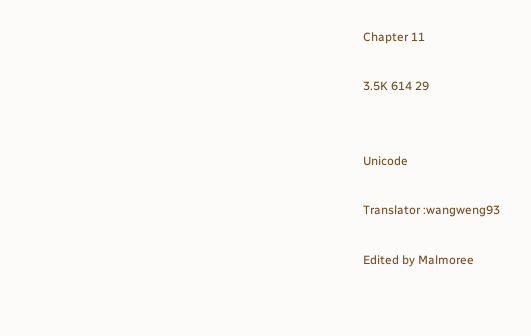Chapter 11

3.5K 614 29


Unicode

Translator :wangweng93

Edited by Malmoree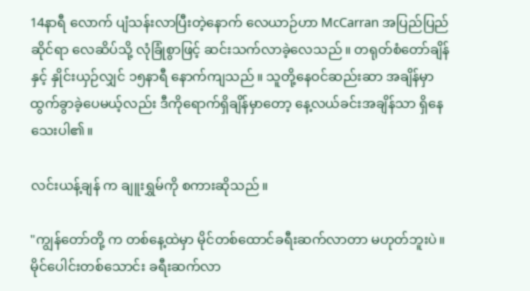14နာရီ လောက် ပျံသန်းလာပြီးတဲ့နောက် လေယာဉ်ဟာ McCarran အပြည်ပြည်ဆိုင်ရာ လေဆိပ်သို့ လုံခြုံစွာဖြင့် ဆင်းသက်လာခဲ့လေသည်။ တရုတ်စံတော်ချိန်နှင့် နှိုင်းယှဉ်လျှင် ၁၅နာရီ နောက်ကျသည်။ သူတို့နေဝင်ဆည်းဆာ အချိန်မှာထွက်ခွာခဲ့ပေမယ့်လည်း ဒီကိုရောက်ရှိချိန်မှာတော့ နေ့လယ်ခင်းအချိန်သာ ရှိနေသေးပါ၏။

လင်းယန့်ချန် က ချူးရွှမ်ကို စကားဆိုသည်။

"ကျွန်တော်တို့ က တစ်နေ့ထဲမှာ မိုင်တစ်ထောင်ခရီးဆက်လာတာ မဟုတ်ဘူးပဲ။မိုင်ပေါင်းတစ်သောင်း ခရီးဆက်လာ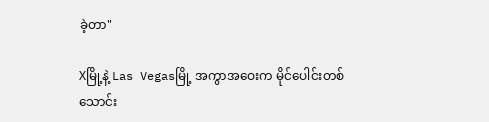ခဲ့တာ"

Xမြို့နဲ့ Las Vegasမြို့ အကွာအဝေးက မိုင်ပေါင်းတစ်သောင်း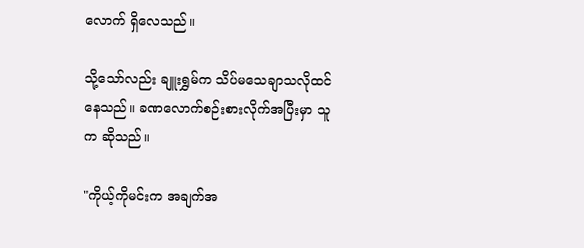လောက် ရှိလေသည်။

သို့သော်လည်း ချူးရွှမ်က သိပ်မသေချာသလိုထင်နေသည်။ ခဏလောက်စဉ်းစားလိုက်အပြီးမှာ သူက ဆိုသည်။

"ကိုယ့်ကိုမင်းက အချက်အ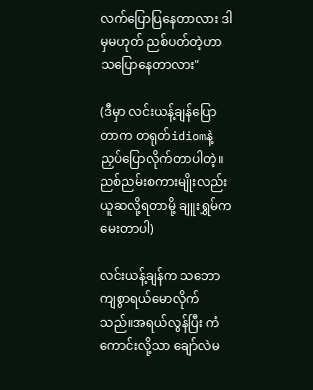လက်ပြောပြနေတာလား ဒါမှမဟုတ် ညစ်ပတ်တဲ့ဟာသပြောနေတာလား"

(ဒီမှာ လင်းယန့်ချန်ပြောတာက တရုတ်idiomနဲ့ညှပ်ပြောလိုက်တာပါတဲ့။ညစ်ညမ်းစကားမျိုးလည်း ယူဆလို့ရတာမို့ ချူးရွှမ်က မေးတာပါ)

လင်းယန့်ချန်က သဘောကျစွာရယ်မောလိုက်သည်။အရယ်လွန်ပြီး ကံကောင်းလို့သာ ချော်လဲမ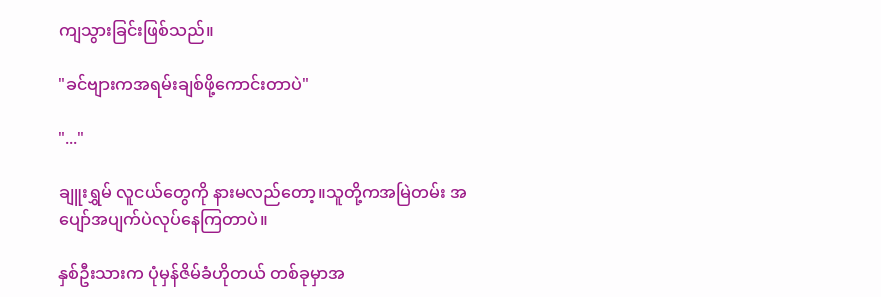ကျသွားခြင်းဖြစ်သည်။

"ခင်ဗျားကအရမ်းချစ်ဖို့ကောင်းတာပဲ"

"..."

ချူးရွှမ် လူငယ်တွေကို နားမလည်တော့။သူတို့ကအမြဲတမ်း အပျော်အပျက်ပဲလုပ်နေကြတာပဲ။

နှစ်ဦးသားက ပုံမှန်ဇိမ်ခံဟိုတယ် တစ်ခုမှာအ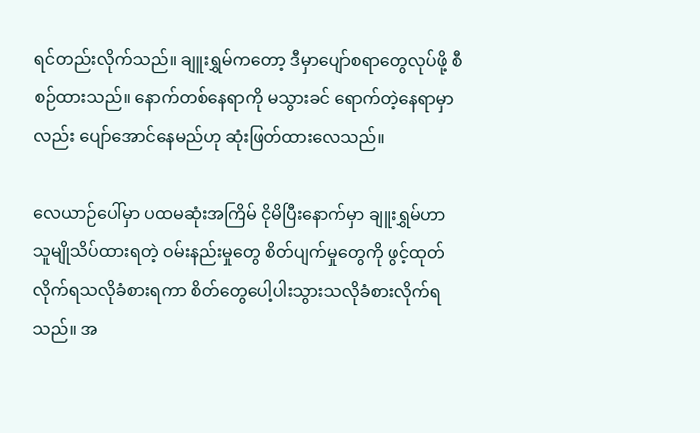ရင်တည်းလိုက်သည်။ ချူးရွှမ်ကတော့ ဒီမှာပျော်စရာတွေလုပ်ဖို့ စီစဉ်ထားသည်။ နောက်တစ်နေရာကို မသွားခင် ရောက်တဲ့နေရာမှာလည်း ပျော်အောင်နေမည်ဟု ဆုံးဖြတ်ထားလေသည်။

လေယာဉ်ပေါ်မှာ ပထမဆုံးအကြိမ် ငိုမိပြီးနောက်မှာ ချူးရွှမ်ဟာ သူမျိုသိပ်ထားရတဲ့ ဝမ်းနည်းမှုတွေ စိတ်ပျက်မှုတွေကို ဖွင့်ထုတ်လိုက်ရသလိုခံစားရကာ စိတ်တွေပေါ့ပါးသွားသလိုခံစားလိုက်ရသည်။ အ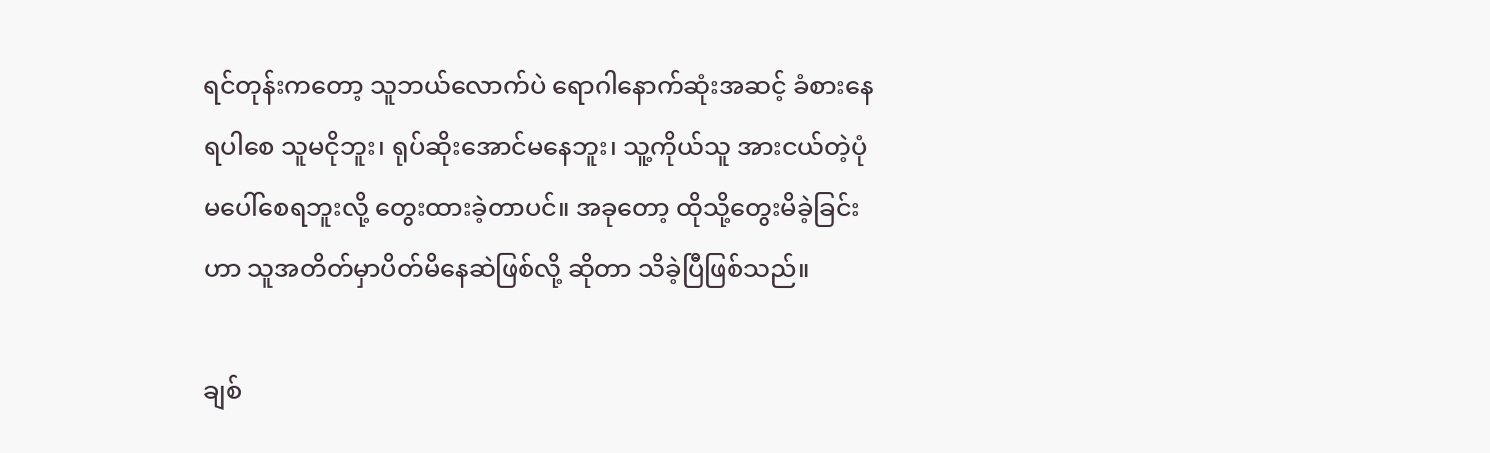ရင်တုန်းကတော့ သူဘယ်လောက်ပဲ ရောဂါနောက်ဆုံးအဆင့် ခံစားနေရပါစေ သူမငိုဘူး၊ ရုပ်ဆိုးအောင်မနေဘူး၊ သူ့ကိုယ်သူ အားငယ်တဲ့ပုံမပေါ်စေရဘူးလို့ တွေးထားခဲ့တာပင်။ အခုတော့ ထိုသို့တွေးမိခဲ့ခြင်းဟာ သူအတိတ်မှာပိတ်မိနေဆဲဖြစ်လို့ ဆိုတာ သိခဲ့ပြီဖြစ်သည်။

ချစ်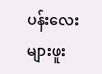ပန်းလေးများဖူး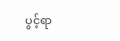ပွင့်ရာ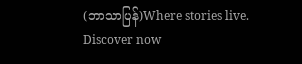(ဘာသာပြန်)Where stories live. Discover now